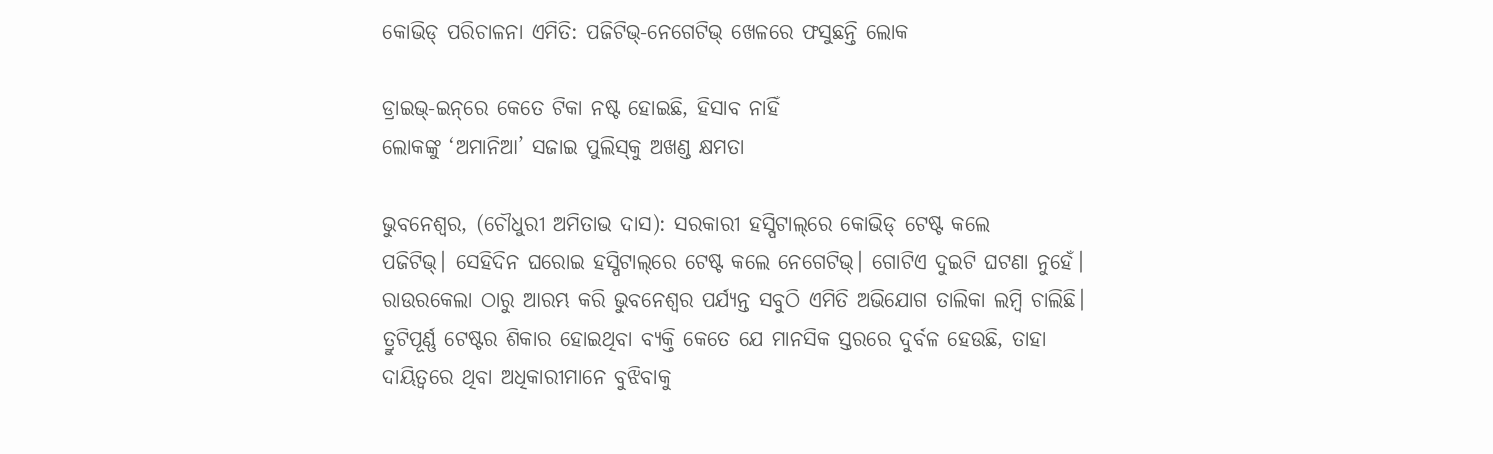କୋଭିଡ୍‌ ପରିଚାଳନା ଏମିତି: ପଜିଟିଭ୍-ନେଗେଟିଭ୍ ଖେଳରେ ଫସୁଛନ୍ତି ଲୋକ

ଡ୍ରାଇଭ୍‌-ଇନ୍‌ରେ କେତେ ଟିକା ନଷ୍ଟ ହୋଇଛି, ହିସାବ ନାହିଁ
ଲୋକଙ୍କୁ ‘ଅମାନିଆ’ ସଜାଇ ପୁଲିସ୍‌କୁ ଅଖଣ୍ଡ କ୍ଷମତା

ଭୁବନେଶ୍ବର, (ଚୌଧୁରୀ ଅମିତାଭ ଦାସ): ସରକାରୀ ହସ୍ପିଟାଲ୍‌ରେ କୋଭିଡ୍‌ ଟେଷ୍ଟ କଲେ ପଜିଟିଭ୍। ‌ସେହିଦିନ ଘରୋଇ ହସ୍ପିଟାଲ୍‌ରେ ଟେଷ୍ଟ କଲେ ‌ନେଗେଟିଭ୍। ଗୋଟିଏ ଦୁଇଟି ଘଟଣା ନୁହେଁ। ରାଉରକେଲା ଠାରୁ ଆରମ୍ଭ କରି ଭୁବନେଶ୍ବର ପର୍ଯ୍ୟନ୍ତ ସବୁଠି ଏମିତି ଅଭିଯୋଗ ତାଲିକା ଲମ୍ବି ଚାଲିଛି। ତ୍ରୁଟିପୂର୍ଣ୍ଣ ଟେଷ୍ଟର ଶିକାର ହୋଇଥିବା ବ୍ୟକ୍ତି କେତେ ଯେ ମାନସିକ ସ୍ତରରେ ଦୁର୍ବଳ ହେଉଛି, ତାହା ଦାୟିତ୍ବରେ ଥିବା ଅଧିକାରୀମାନେ ବୁଝିବାକୁ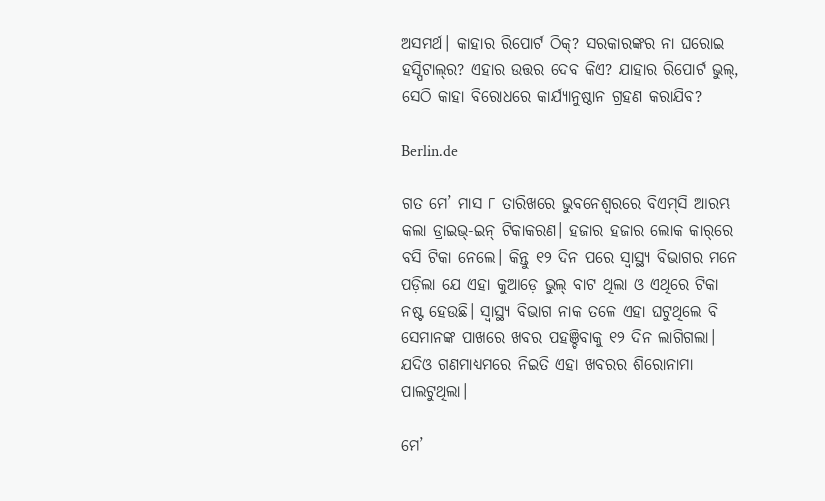ଅସମର୍ଥ। କାହାର ରିପୋର୍ଟ ଠିକ୍? ସରକାରଙ୍କର ନା ଘରୋଇ ହସ୍ପିଟାଲ୍‌ର? ଏହାର ଉତ୍ତର ଦେବ କିଏ? ଯାହାର ରିପୋର୍ଟ ଭୁଲ୍‌, ସେଠି କାହା ବିରୋଧରେ କାର୍ଯ୍ୟାନୁଷ୍ଠାନ ଗ୍ରହଣ କରାଯିବ?

Berlin.de

ଗତ ମେ’ ମାସ ୮ ତାରିଖରେ ଭୁବନେଶ୍ବରରେ ବିଏମ୍‌ସି ଆରମ୍ଭ କଲା ଡ୍ରାଇଭ୍‌-ଇନ୍ ଟିକାକରଣ। ହଜାର ହଜାର ଲୋକ କାର୍‌ରେ ବସି ଟିକା ନେଲେ। କିନ୍ତୁ ୧୨ ଦିନ ପରେ ସ୍ବାସ୍ଥ୍ୟ ବିଭାଗର ମନେ ପଡ଼ିଲା ଯେ ଏହା କୁଆଡ଼େ ଭୁଲ୍‌ ବାଟ ଥିଲା ଓ ଏଥିରେ ଟିକା ନଷ୍ଟ ହେଉଛି। ସ୍ବାସ୍ଥ୍ୟ ବିଭାଗ ନାକ ତଳେ ଏହା ଘଟୁଥିଲେ ବି ସେମାନଙ୍କ ପାଖରେ ଖବର ପହଞ୍ଚିବାକୁ ୧୨ ଦିନ ଲାଗିଗଲା। ଯଦିଓ ଗଣମାଧ୍ୟମରେ ନିଇତି ଏହା ଖବରର ଶିରୋନାମା ପାଲଟୁଥିଲା।

ମେ’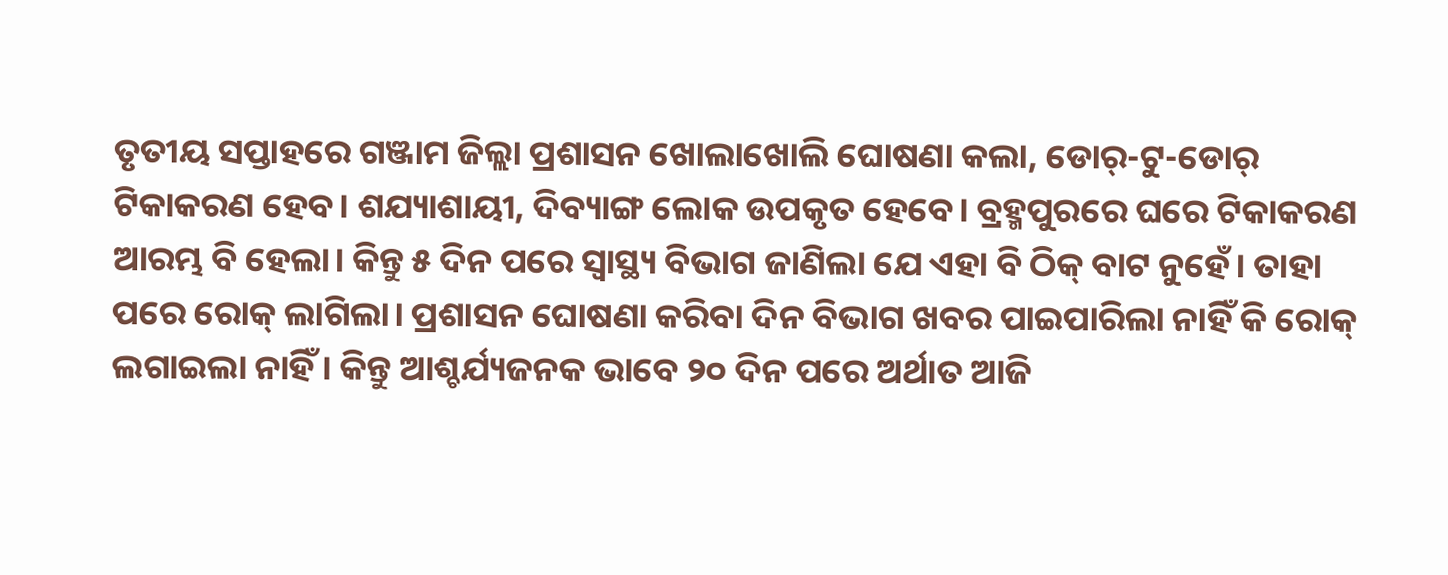ତୃତୀୟ ସପ୍ତାହରେ ଗଞ୍ଜାମ ଜିଲ୍ଲା ପ୍ରଶାସନ ଖୋଲାଖୋଲି ଘୋଷଣା କଲା, ଡୋର୍‌-ଟୁ-ଡୋର୍‌ ଟିକାକରଣ ହେବ। ଶଯ୍ୟାଶାୟୀ, ଦିବ୍ୟାଙ୍ଗ ଲୋକ ଉପକୃତ ହେବେ। ବ୍ରହ୍ମପୁରରେ ଘରେ ଟିକାକରଣ ଆରମ୍ଭ ବି ହେଲା। କିନ୍ତୁ ୫ ଦିନ ପରେ ସ୍ବାସ୍ଥ୍ୟ ବିଭାଗ ଜାଣିଲା ଯେ ଏହା ବି ଠିକ୍ ବାଟ ନୁହେଁ। ତାହା ପରେ ରୋକ୍ ଲାଗିଲା। ପ୍ରଶାସନ ଘୋଷଣା କରିବା ଦିନ ବିଭାଗ ଖବର ପାଇପାରିଲା ନାହିଁ କି ରୋକ୍ ଲଗାଇଲା ନାହିଁ। କିନ୍ତୁ ଆଶ୍ଚର୍ଯ୍ୟଜନକ ଭାବେ ୨୦ ଦିନ ପରେ ଅର୍ଥାତ ଆଜି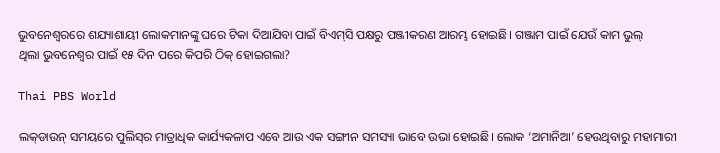ଭୁବନେଶ୍ବରରେ ଶଯ୍ୟାଶାୟୀ ଲୋକମାନଙ୍କୁ ଘରେ ଟିକା ଦିଆଯିବା ପାଇଁ ବିଏମ୍‌ସି ପକ୍ଷରୁ ପଞ୍ଜୀକରଣ ଆରମ୍ଭ ହୋଇଛି। ଗଞ୍ଜାମ ପାଇଁ ଯେଉଁ କାମ ଭୁଲ୍‌ ଥିଲା ‌ଭୁବନେଶ୍ବର ପାଇଁ ୧୫ ଦିନ ପରେ କିପରି ଠିକ୍ ହୋଇଗଲା?

Thai PBS World

ଲକ୍‌ଡାଉନ୍ ସମୟରେ ପୁଲିସ୍‌ର ମାତ୍ରାଧିକ କାର୍ଯ୍ୟକଳାପ ଏବେ ଆଉ ଏକ ସଙ୍ଗୀନ ସମସ୍ୟା ଭାବେ ଉଭା ହୋଇଛି। ଲୋକ ‘ଅମାନିଆ’ ହେଉଥିବାରୁ ମହାମାରୀ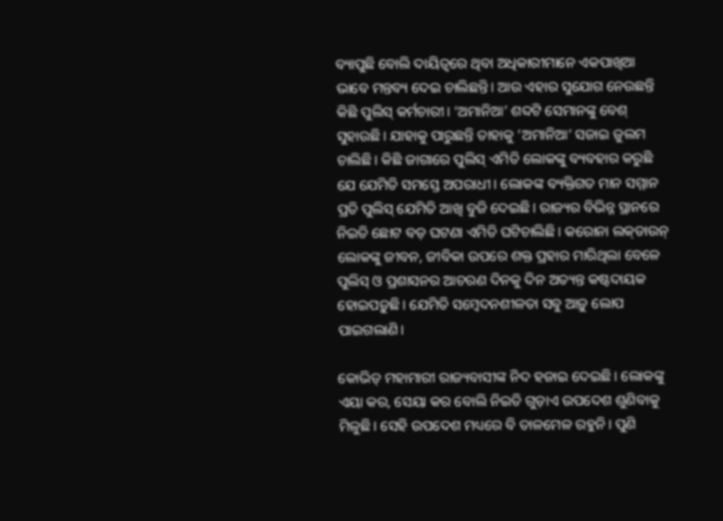ବ୍ୟାପୁଛି ବୋଲି ଦାୟିତ୍ବରେ ଥିବା ଅଧିକାରୀମାନେ ଏକପାଖିଆ ଭାବେ ମନ୍ତବ୍ୟ ଦେଇ ଚାଲିଛନ୍ତି। ଆଉ ଏହାର ସୁଯୋଗ ନେଉଛନ୍ତି କିଛି ପୁଲିସ୍‌ କର୍ମଚାରୀ। ‘ଅମାନିଆ’ ଶବ୍ଦଟି ସେମାନଙ୍କୁ ବେଶ୍‌ ସୁହାଉଛି। ଯାହାକୁ ପାରୁଛନ୍ତି ତାହାକୁ ‘ଅମାନିଆ’ ସଜାଇ ଜୁଲମ ଚାଲିଛି। କିଛି ଜାଗାରେ ପୁଲିସ୍‌ ଏମିତି ଲୋକଙ୍କୁ ବ୍ୟବହାର କରୁଛି ଯେ ଯେମିତି ସମସ୍ତେ ଅପରାଧୀ। ଲୋକଙ୍କ ବ୍ୟକ୍ତିଗତ ମାନ ସମ୍ମାନ ପ୍ରତି ପୁଲିସ୍‌ ଯେମିତି ଆଖି ବୁଜି ଦେଇଛି। ରାଜ୍ୟର ବିଭିନ୍ନ ସ୍ଥାନରେ ନିଇତି ଛୋଟ ବଡ଼ ଘଟଣା ଏମିତି ଘଟିଚାଲିଛି। କରୋନା ଲକ୍‌ଡାଉନ୍ ଲୋକଙ୍କୁ ଜୀବନ, ଜୀବିକା ଉପରେ ଶକ୍ତ ପ୍ରହାର ମାରିଥିଲା ବେଳେ ପୁଲିସ୍‌ ଓ ପ୍ରଶାସନର ଆଚରଣ ଦିନକୁ ଦିନ ଅତ୍ୟନ୍ତ କଷ୍ଟଦାୟକ ହୋଇପଡ଼ୁଛି। ଯେମିତି ସମ୍ବେଦନଶୀଳତା ସବୁ ଆଡ଼ୁ ଲୋପ ପାଇଗଲାଣି।

କୋଭିଡ୍‌ ମହାମାରୀ ରାଜ୍ୟବାସୀଙ୍କ ନିଦ ହଜାଇ ଦେଇଛି। ଲୋକଙ୍କୁ ଏୟା କର, ସେୟା କର ବୋଲି ନିଇତି ଗୁଡ଼ାଏ ଉପଦେଶ ଶୁଣିବାକୁ ମିଳୁଛି। ସେହି ଉପଦେଶ ମଧ୍ୟରେ ବି ତାଳମେଳ ରହୁନି। ପୁଣି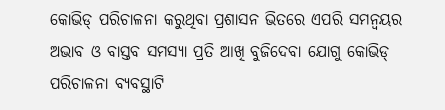କୋଭିଡ୍‌ ପରିଚାଳନା କରୁଥିବା ପ୍ରଶାସନ ଭିତରେ ଏପରି ସମନ୍ବୟର ଅଭାବ ଓ ବାସ୍ତବ ସମସ୍ୟା ପ୍ରତି ଆଖି ବୁଜିଦେବା ‌ଯୋଗୁ କୋଭିଡ୍‌ ପରିଚାଳନା ବ୍ୟବସ୍ଥାଟି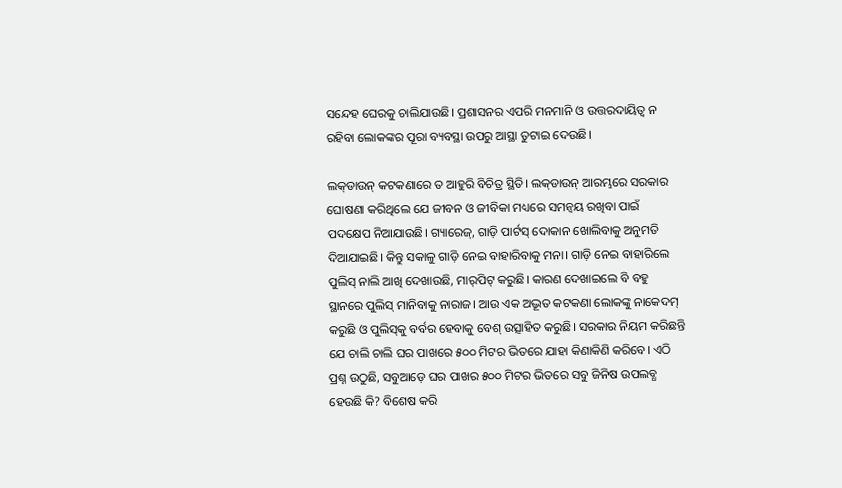ସନ୍ଦେହ ଘେରକୁ ଚାଲିଯାଉଛି। ପ୍ରଶାସନର ଏପରି ମନମାନି ଓ ଉତ୍ତରଦାୟିତ୍ବ ନ ରହିବା ଲୋକଙ୍କର ପୂରା ବ୍ୟବସ୍ଥା ଉପରୁ ଆସ୍ଥା ତୁଟାଇ ଦେଉଛି।

ଲକ୍‌ଡାଉନ୍‌ କଟକଣାରେ ତ ଆହୁରି ବିଚିତ୍ର ସ୍ଥିତି। ଲକ୍‌ଡାଉନ୍ ଆରମ୍ଭରେ ସରକାର ଘୋଷଣା କରିଥିଲେ ଯେ ଜୀବନ ଓ ଜୀବିକା ମଧ୍ୟରେ ସମନ୍ବୟ ରଖିବା ପାଇଁ ପଦକ୍ଷେପ ନିଆଯାଉଛି। ଗ୍ୟାରେଜ୍, ଗାଡ଼ି ପାର୍ଟସ୍‌ ଦୋକାନ ଖୋଲିବାକୁ ଅନୁମତି ଦିଆଯାଇଛି। କିନ୍ତୁ ସକାଳୁ ଗାଡ଼ି ନେଇ ବାହାରିବାକୁ ମନା। ଗାଡ଼ି ନେଇ ବାହାରିଲେ ପୁଲିସ୍‌ ନାଲି ଆଖି ଦେଖାଉଛି, ମାର୍‌ପିଟ୍‌ କରୁଛି। କାରଣ ଦେଖାଇଲେ ବି ବହୁ ସ୍ଥାନରେ ପୁଲିସ୍‌ ମାନିବାକୁ ନାରାଜ। ଆଉ ଏକ ଅଦ୍ଭୂତ କଟକଣା ଲୋକଙ୍କୁ ନାକେଦମ୍ କରୁଛି ଓ ପୁଲିସ୍‌କୁ ବର୍ବର ହେବାକୁ ବେଶ୍‌ ଉତ୍ସାହିତ କରୁଛି। ସରକାର ନିୟମ କରିଛନ୍ତି ଯେ ଚାଲି ଚାଲି ଘର ପାଖରେ ୫୦୦ ମିଟର ଭିତରେ ଯାହା କିଣାକିଣି କରିବେ। ଏଠି ପ୍ରଶ୍ନ ଉଠୁଛି, ସବୁଆଡ଼େ ଘର ପାଖର ୫୦୦ ମିଟର ଭିତରେ ସବୁ ଜିନିଷ ଉପଲବ୍ଧ ହେଉଛି କି? ବିଶେଷ କରି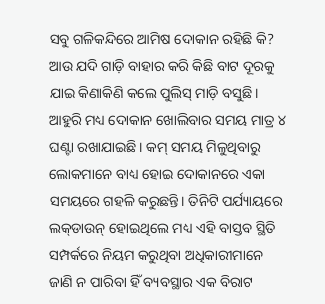ସବୁ ଗଳିକନ୍ଦିରେ ଆମିଷ ଦୋକାନ ରହିଛି କି? ଆଉ ଯଦି ଗାଡ଼ି ବାହାର କରି କିଛି ବାଟ ଦୂରକୁ ଯାଇ କିଣାକିଣି କଲେ ପୁଲିସ୍‌ ମାଡ଼ି ବସୁଛି। ଆହୁରି ମଧ୍ୟ ଦୋକାନ ଖୋଲିବାର ସମୟ ମାତ୍ର ୪ ଘଣ୍ଟା ରଖାଯାଇଛି। କମ୍ ସମୟ ମିଳୁଥିବାରୁ ଲୋକମାନେ ବାଧ୍ୟ ହୋଇ ଦୋକାନରେ ଏକା ସମୟରେ ଗହଳି କରୁଛନ୍ତି। ତିନିଟି ପର୍ଯ୍ୟାୟରେ ଲକ୍‌ଡାଉନ୍ ହୋଇଥିଲେ ମଧ୍ୟ ଏହି ବାସ୍ତବ ସ୍ଥିତି ସମ୍ପର୍କରେ ନିୟମ କରୁଥିବା ଅଧିକାରୀମାନେ ଜାଣି ନ ପାରିବା ହିଁ ବ୍ୟବସ୍ଥାର ଏକ ବିରାଟ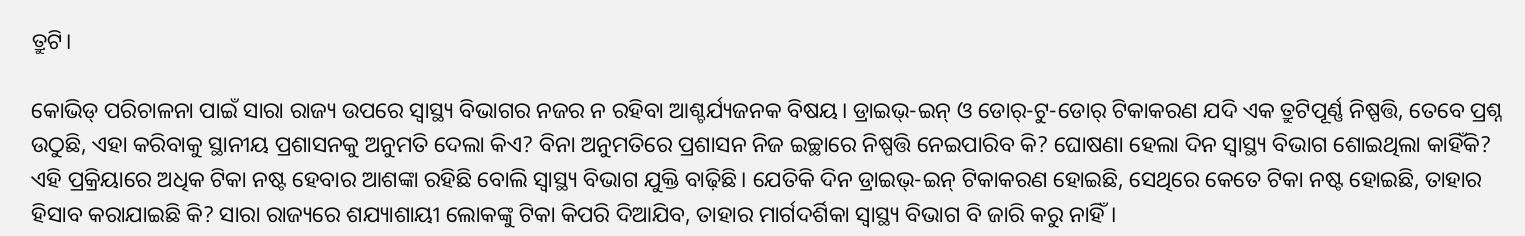ତ୍ରୁଟି।

କୋଭିଡ୍‌ ପରିଚାଳନା ପାଇଁ ସାରା ରାଜ୍ୟ ଉପରେ ସ୍ବାସ୍ଥ୍ୟ ବିଭାଗର ନଜର ନ ରହିବା ଆଶ୍ଚର୍ଯ୍ୟଜନକ ବିଷୟ। ଡ୍ରାଇଭ୍‌-ଇନ୍ ଓ ଡୋର୍‌-ଟୁ-ଡୋର୍‌ ଟିକାକରଣ ଯଦି ଏକ ତ୍ରୁଟିପୂର୍ଣ୍ଣ ନିଷ୍ପତ୍ତି, ତେବେ ପ୍ରଶ୍ନ ଉଠୁଛି, ଏହା କରିବାକୁ ସ୍ଥାନୀୟ ପ୍ରଶାସନକୁ ଅନୁମତି ଦେଲା କିଏ? ବିନା ଅନୁମତିରେ ପ୍ରଶାସନ ନିଜ ଇଚ୍ଛାରେ ନିଷ୍ପତ୍ତି ନେଇପାରିବ କି? ଘୋଷଣା ହେଲା ଦିନ ସ୍ବାସ୍ଥ୍ୟ ବିଭାଗ ଶୋଇଥିଲା କାହିଁକି? ଏହି ପ୍ରକ୍ରିୟାରେ ଅଧିକ ଟିକା ନଷ୍ଟ ହେବାର ଆଶଙ୍କା ରହିଛି ବୋଲି ସ୍ବାସ୍ଥ୍ୟ ବିଭାଗ ଯୁକ୍ତି ବାଢ଼ିଛି। ଯେତିକି ଦିନ ଡ୍ରାଇଭ୍‌-ଇନ୍ ଟିକାକରଣ ହୋଇଛି, ସେଥିରେ କେତେ ଟିକା ନଷ୍ଟ ହୋଇଛି, ତାହାର ହିସାବ କରାଯାଇଛି କି? ସାରା ରାଜ୍ୟରେ ଶଯ୍ୟାଶାୟୀ ଲୋକଙ୍କୁ ଟିକା କିପରି ଦିଆଯିବ, ତାହାର ମାର୍ଗଦର୍ଶିକା ସ୍ବାସ୍ଥ୍ୟ ବିଭାଗ ବି ଜାରି କରୁ ନାହିଁ।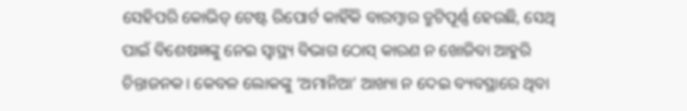ସେହିପରି କୋଭିଡ୍‌ ଟେଷ୍ଟ ରିପୋର୍ଟ କାହିଁକି ବାରମ୍ବାର ତ୍ରୁଟିପୂର୍ଣ୍ଣ ହେଉଛି, ସେଥି ପାଇଁ ବିଶେଷଜ୍ଞଙ୍କୁ ନେଇ ସ୍ବାସ୍ଥ୍ୟ ବିଭାଗ ଠୋସ୍ କାରଣ ନ ଖୋଜିବା ଆହୁରି ଚିନ୍ତାଜନକ। କେବଳ ଲୋକଙ୍କୁ ‘ଅମାନିଆ’ ଆଖ୍ୟା ନ ଦେଇ ବ୍ୟବସ୍ଥାରେ ଥିବା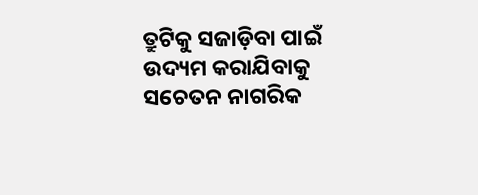ତ୍ରୁଟିକୁ ସଜାଡ଼ିବା ପାଇଁ ଉଦ୍ୟମ କରାଯିବାକୁ ସଚେତନ ନାଗରିକ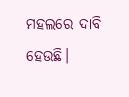ମହଲରେ ଦାବି ହେଉଛି।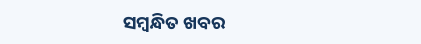ସମ୍ବନ୍ଧିତ ଖବର